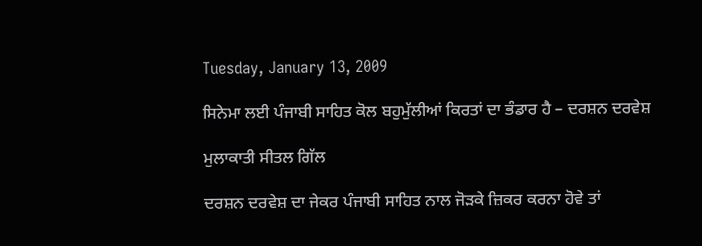Tuesday, January 13, 2009

ਸਿਨੇਮਾ ਲਈ ਪੰਜਾਬੀ ਸਾਹਿਤ ਕੋਲ ਬਹੁਮੁੱਲੀਆਂ ਕਿਰਤਾਂ ਦਾ ਭੰਡਾਰ ਹੈ – ਦਰਸ਼ਨ ਦਰਵੇਸ਼

ਮੁਲਾਕਾਤੀ ਸੀਤਲ ਗਿੱਲ

ਦਰਸ਼ਨ ਦਰਵੇਸ਼ ਦਾ ਜੇਕਰ ਪੰਜਾਬੀ ਸਾਹਿਤ ਨਾਲ ਜੋੜਕੇ ਜ਼ਿਕਰ ਕਰਨਾ ਹੋਵੇ ਤਾਂ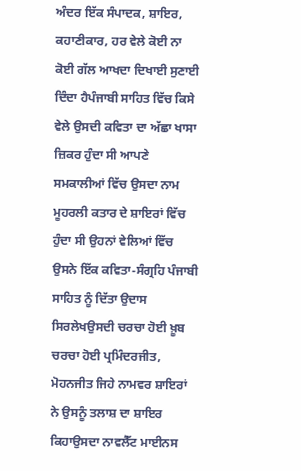ਅੰਦਰ ਇੱਕ ਸੰਪਾਦਕ, ਸ਼ਾਇਰ, ਕਹਾਣੀਕਾਰ, ਹਰ ਵੇਲੇ ਕੋਈ ਨਾ ਕੋਈ ਗੱਲ ਆਖਦਾ ਦਿਖਾਈ ਸੁਣਾਈ ਦਿੰਦਾ ਹੈਪੰਜਾਬੀ ਸਾਹਿਤ ਵਿੱਚ ਕਿਸੇ ਵੇਲੇ ਉਸਦੀ ਕਵਿਤਾ ਦਾ ਅੱਛਾ ਖਾਸਾ ਜ਼ਿਕਰ ਹੁੰਦਾ ਸੀ ਆਪਣੇ ਸਮਕਾਲੀਆਂ ਵਿੱਚ ਉਸਦਾ ਨਾਮ ਮੂਹਰਲੀ ਕਤਾਰ ਦੇ ਸ਼ਾਇਰਾਂ ਵਿੱਚ ਹੁੰਦਾ ਸੀ ਉਹਨਾਂ ਵੇਲਿਆਂ ਵਿੱਚ ਉਸਨੇ ਇੱਕ ਕਵਿਤਾ-ਸੰਗ੍ਰਹਿ ਪੰਜਾਬੀ ਸਾਹਿਤ ਨੂੰ ਦਿੱਤਾ ਉਦਾਸ ਸਿਰਲੇਖਉਸਦੀ ਚਰਚਾ ਹੋਈ ਖ਼ੂਬ ਚਰਚਾ ਹੋਈ ਪ੍ਰਮਿੰਦਰਜੀਤ, ਮੋਹਨਜੀਤ ਜਿਹੇ ਨਾਮਵਰ ਸ਼ਾਇਰਾਂ ਨੇ ਉਸਨੂੰ ਤਲਾਸ਼ ਦਾ ਸ਼ਾਇਰ ਕਿਹਾਉਸਦਾ ਨਾਵਲੈੱਟ ਮਾਈਨਸ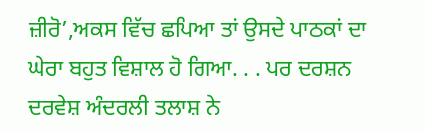ਜ਼ੀਰੋ’,ਅਕਸ ਵਿੱਚ ਛਪਿਆ ਤਾਂ ਉਸਦੇ ਪਾਠਕਾਂ ਦਾ ਘੇਰਾ ਬਹੁਤ ਵਿਸ਼ਾਲ ਹੋ ਗਿਆ. . . ਪਰ ਦਰਸ਼ਨ ਦਰਵੇਸ਼ ਅੰਦਰਲੀ ਤਲਾਸ਼ ਨੇ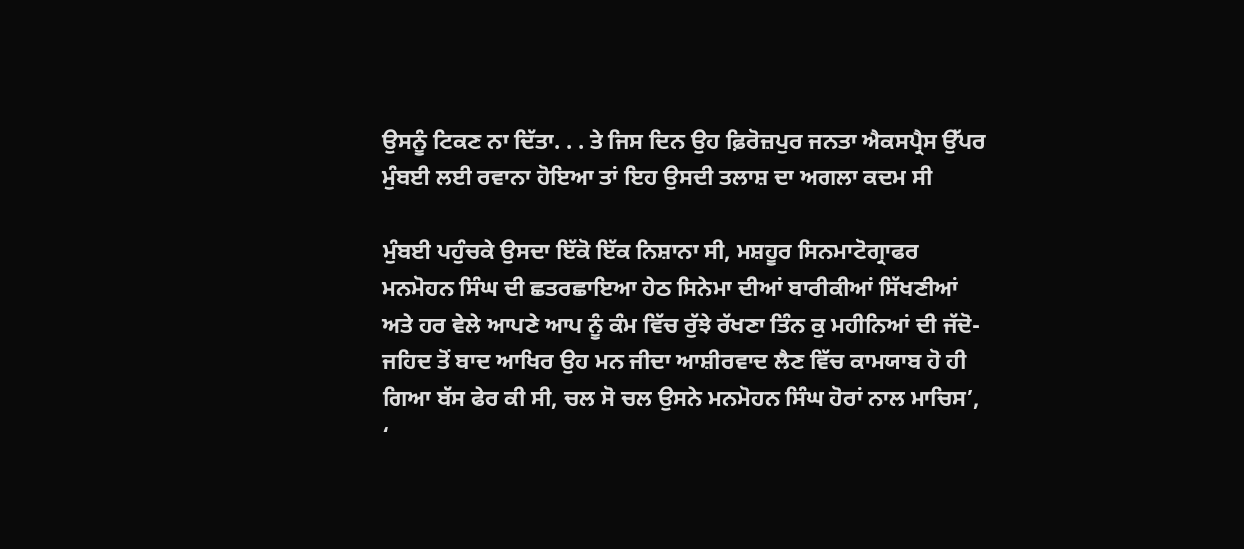ਉਸਨੂੰ ਟਿਕਣ ਨਾ ਦਿੱਤਾ. . . ਤੇ ਜਿਸ ਦਿਨ ਉਹ ਫ਼ਿਰੋਜ਼ਪੁਰ ਜਨਤਾ ਐਕਸਪ੍ਰੈਸ ਉੱਪਰ ਮੁੰਬਈ ਲਈ ਰਵਾਨਾ ਹੋਇਆ ਤਾਂ ਇਹ ਉਸਦੀ ਤਲਾਸ਼ ਦਾ ਅਗਲਾ ਕਦਮ ਸੀ

ਮੁੰਬਈ ਪਹੁੰਚਕੇ ਉਸਦਾ ਇੱਕੋ ਇੱਕ ਨਿਸ਼ਾਨਾ ਸੀ, ਮਸ਼ਹੂਰ ਸਿਨਮਾਟੋਗ੍ਰਾਫਰ ਮਨਮੋਹਨ ਸਿੰਘ ਦੀ ਛਤਰਛਾਇਆ ਹੇਠ ਸਿਨੇਮਾ ਦੀਆਂ ਬਾਰੀਕੀਆਂ ਸਿੱਖਣੀਆਂ ਅਤੇ ਹਰ ਵੇਲੇ ਆਪਣੇ ਆਪ ਨੂੰ ਕੰਮ ਵਿੱਚ ਰੁੱਝੇ ਰੱਖਣਾ ਤਿੰਨ ਕੁ ਮਹੀਨਿਆਂ ਦੀ ਜੱਦੋ-ਜਹਿਦ ਤੋਂ ਬਾਦ ਆਖਿਰ ਉਹ ਮਨ ਜੀਦਾ ਆਸ਼ੀਰਵਾਦ ਲੈਣ ਵਿੱਚ ਕਾਮਯਾਬ ਹੋ ਹੀ ਗਿਆ ਬੱਸ ਫੇਰ ਕੀ ਸੀ, ਚਲ ਸੋ ਚਲ ਉਸਨੇ ਮਨਮੋਹਨ ਸਿੰਘ ਹੋਰਾਂ ਨਾਲ ਮਾਚਿਸ’, ‘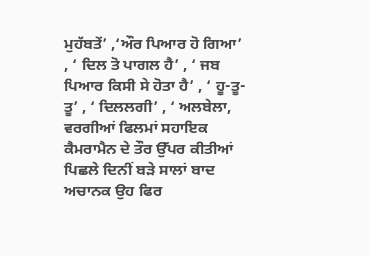ਮੁਹੱਬਤੇਂ’ ,‘ਔਰ ਪਿਆਰ ਹੋ ਗਿਆ’ , ‘ ਦਿਲ ਤੋ ਪਾਗਲ ਹੈ’ , ‘ ਜਬ ਪਿਆਰ ਕਿਸੀ ਸੇ ਹੋਤਾ ਹੈ’ , ‘ ਹੂ-ਤੂ-ਤੂ’ , ‘ ਦਿਲਲਗੀ’ , ‘ ਅਲਬੇਲਾ, ਵਰਗੀਆਂ ਫਿਲਮਾਂ ਸਹਾਇਕ ਕੈਮਰਾਮੈਨ ਦੇ ਤੌਰ ਉੱਪਰ ਕੀਤੀਆਂ ਪਿਛਲੇ ਦਿਨੀਂ ਬੜੇ ਸਾਲਾਂ ਬਾਦ ਅਚਾਨਕ ਉਹ ਫਿਰ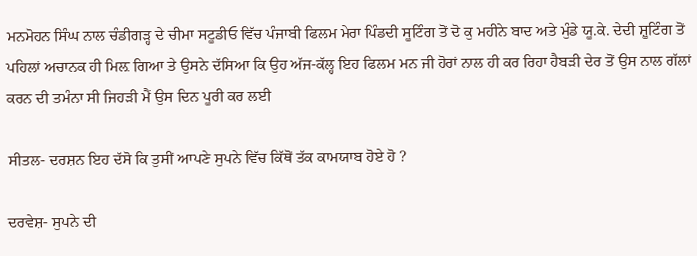ਮਨਮੋਹਨ ਸਿੰਘ ਨਾਲ ਚੰਡੀਗੜ੍ਹ ਦੇ ਚੀਮਾ ਸਟੂਡੀਓ ਵਿੱਚ ਪੰਜਾਬੀ ਫਿਲਮ ਮੇਰਾ ਪਿੰਡਦੀ ਸੂਟਿੰਗ ਤੋਂ ਦੋ ਕੁ ਮਹੀਨੇ ਬਾਦ ਅਤੇ ਮੁੰਡੇ ਯੂ.ਕੇ. ਦੇਦੀ ਸ਼ੂਟਿੰਗ ਤੋਂ ਪਹਿਲਾਂ ਅਚਾਨਕ ਹੀ ਮਿਲ਼ ਗਿਆ ਤੇ ਉਸਨੇ ਦੱਸਿਆ ਕਿ ਉਹ ਅੱਜ-ਕੱਲ੍ਹ ਇਹ ਫਿਲਮ ਮਨ ਜੀ ਹੋਰਾਂ ਨਾਲ ਹੀ ਕਰ ਰਿਹਾ ਹੈਬੜੀ ਦੇਰ ਤੋਂ ਉਸ ਨਾਲ ਗੱਲਾਂ ਕਰਨ ਦੀ ਤਮੰਨਾ ਸੀ ਜਿਹੜੀ ਮੈਂ ਉਸ ਦਿਨ ਪੂਰੀ ਕਰ ਲਈ

ਸੀਤਲ- ਦਰਸ਼ਨ ਇਹ ਦੱਸੋ ਕਿ ਤੁਸੀਂ ਆਪਣੇ ਸੁਪਨੇ ਵਿੱਚ ਕਿੱਥੋਂ ਤੱਕ ਕਾਮਯਾਬ ਹੋਏ ਹੋ ?

ਦਰਵੇਸ਼- ਸੁਪਨੇ ਦੀ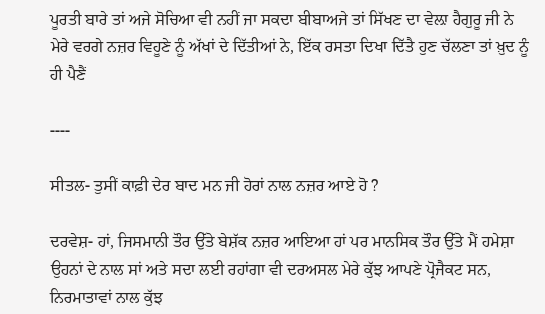ਪੂਰਤੀ ਬਾਰੇ ਤਾਂ ਅਜੇ ਸੋਚਿਆ ਵੀ ਨਹੀਂ ਜਾ ਸਕਦਾ ਬੀਬਾਅਜੇ ਤਾਂ ਸਿੱਖਣ ਦਾ ਵੇਲ਼ਾ ਹੈਗੁਰੂ ਜੀ ਨੇ ਮੇਰੇ ਵਰਗੇ ਨਜ਼ਰ ਵਿਹੂਣੇ ਨੂੰ ਅੱਖਾਂ ਦੇ ਦਿੱਤੀਆਂ ਨੇ, ਇੱਕ ਰਸਤਾ ਦਿਖਾ ਦਿੱਤੈ ਹੁਣ ਚੱਲਣਾ ਤਾਂ ਖ਼ੁਦ ਨੂੰ ਹੀ ਪੈਣੈਂ

----

ਸੀਤਲ- ਤੁਸੀਂ ਕਾਫ਼ੀ ਦੇਰ ਬਾਦ ਮਨ ਜੀ ਹੋਰਾਂ ਨਾਲ ਨਜ਼ਰ ਆਏ ਹੋ ?

ਦਰਵੇਸ਼- ਹਾਂ, ਜਿਸਮਾਨੀ ਤੌਰ ਉੱਤੇ ਬੇਸ਼ੱਕ ਨਜ਼ਰ ਆਇਆ ਹਾਂ ਪਰ ਮਾਨਸਿਕ ਤੌਰ ਉੱਤੇ ਮੈਂ ਹਮੇਸ਼ਾ ਉਹਨਾਂ ਦੇ ਨਾਲ ਸਾਂ ਅਤੇ ਸਦਾ ਲਈ ਰਹਾਂਗਾ ਵੀ ਦਰਅਸਲ ਮੇਰੇ ਕੁੱਝ ਆਪਣੇ ਪ੍ਰੋਜੈਕਟ ਸਨ, ਨਿਰਮਾਤਾਵਾਂ ਨਾਲ ਕੁੱਝ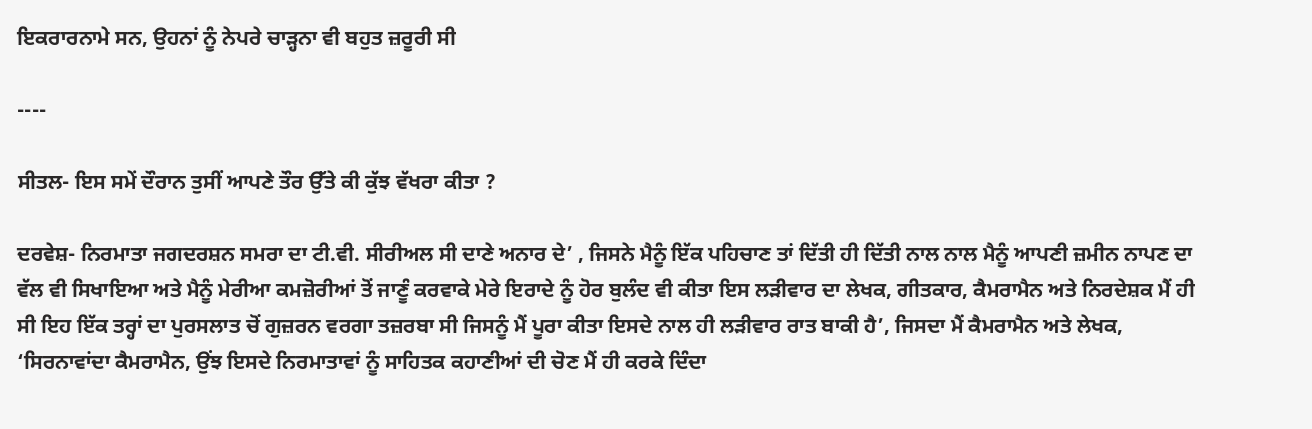ਇਕਰਾਰਨਾਮੇ ਸਨ, ਉਹਨਾਂ ਨੂੰ ਨੇਪਰੇ ਚਾੜ੍ਹਨਾ ਵੀ ਬਹੁਤ ਜ਼ਰੂਰੀ ਸੀ

----

ਸੀਤਲ- ਇਸ ਸਮੇਂ ਦੌਰਾਨ ਤੁਸੀਂ ਆਪਣੇ ਤੌਰ ਉੱਤੇ ਕੀ ਕੁੱਝ ਵੱਖਰਾ ਕੀਤਾ ?

ਦਰਵੇਸ਼- ਨਿਰਮਾਤਾ ਜਗਦਰਸ਼ਨ ਸਮਰਾ ਦਾ ਟੀ.ਵੀ. ਸੀਰੀਅਲ ਸੀ ਦਾਣੇ ਅਨਾਰ ਦੇ’ , ਜਿਸਨੇ ਮੈਨੂੰ ਇੱਕ ਪਹਿਚਾਣ ਤਾਂ ਦਿੱਤੀ ਹੀ ਦਿੱਤੀ ਨਾਲ ਨਾਲ ਮੈਨੂੰ ਆਪਣੀ ਜ਼ਮੀਨ ਨਾਪਣ ਦਾ ਵੱਲ ਵੀ ਸਿਖਾਇਆ ਅਤੇ ਮੈਨੂੰ ਮੇਰੀਆ ਕਮਜ਼ੋਰੀਆਂ ਤੋਂ ਜਾਣੂੰ ਕਰਵਾਕੇ ਮੇਰੇ ਇਰਾਦੇ ਨੂੰ ਹੋਰ ਬੁਲੰਦ ਵੀ ਕੀਤਾ ਇਸ ਲੜੀਵਾਰ ਦਾ ਲੇਖਕ, ਗੀਤਕਾਰ, ਕੈਮਰਾਮੈਨ ਅਤੇ ਨਿਰਦੇਸ਼ਕ ਮੈਂ ਹੀ ਸੀ ਇਹ ਇੱਕ ਤਰ੍ਹਾਂ ਦਾ ਪੁਰਸਲਾਤ ਚੋਂ ਗੁਜ਼ਰਨ ਵਰਗਾ ਤਜ਼ਰਬਾ ਸੀ ਜਿਸਨੂੰ ਮੈਂ ਪੂਰਾ ਕੀਤਾ ਇਸਦੇ ਨਾਲ ਹੀ ਲੜੀਵਾਰ ਰਾਤ ਬਾਕੀ ਹੈ’, ਜਿਸਦਾ ਮੈਂ ਕੈਮਰਾਮੈਨ ਅਤੇ ਲੇਖਕ, ‘ਸਿਰਨਾਵਾਂਦਾ ਕੈਮਰਾਮੈਨ, ਉਂਝ ਇਸਦੇ ਨਿਰਮਾਤਾਵਾਂ ਨੂੰ ਸਾਹਿਤਕ ਕਹਾਣੀਆਂ ਦੀ ਚੋਣ ਮੈਂ ਹੀ ਕਰਕੇ ਦਿੰਦਾ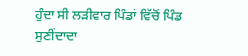ਹੁੰਦਾ ਸੀ ਲੜੀਵਾਰ ਪਿੰਡਾਂ ਵਿੱਚੋਂ ਪਿੰਡ ਸੁਣੀਂਦਾਦਾ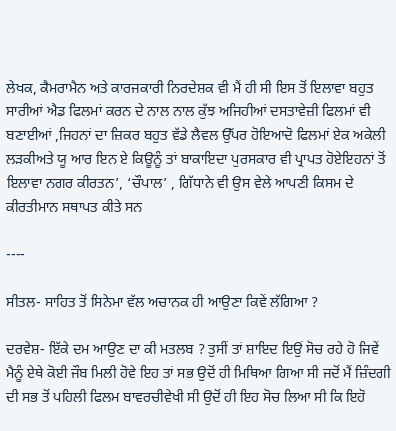ਲੇਖਕ, ਕੈਮਰਾਮੈਨ ਅਤੇ ਕਾਰਜਕਾਰੀ ਨਿਰਦੇਸ਼ਕ ਵੀ ਮੈਂ ਹੀ ਸੀ ਇਸ ਤੋਂ ਇਲਾਵਾ ਬਹੁਤ ਸਾਰੀਆਂ ਐਡ ਫਿਲਮਾਂ ਕਰਨ ਦੇ ਨਾਲ ਨਾਲ ਕੁੱਝ ਅਜਿਹੀਆਂ ਦਸਤਾਵੇਜ਼ੀ ਫਿਲਮਾਂ ਵੀ ਬਣਾਈਆਂ ,ਜਿਹਨਾਂ ਦਾ ਜ਼ਿਕਰ ਬਹੁਤ ਵੱਡੇ ਲੈਵਲ ਉੱਪਰ ਹੋਇਆਦੋ ਫਿਲਮਾਂ ਏਕ ਅਕੇਲੀ ਲੜਕੀਅਤੇ ਯੂ ਆਰ ਇਨ ਏ ਕਿਊਨੂੰ ਤਾਂ ਬਾਕਾਇਦਾ ਪੁਰਸਕਾਰ ਵੀ ਪ੍ਰਾਪਤ ਹੋਏਇਹਨਾਂ ਤੋਂ ਇਲਾਵਾ ਨਗਰ ਕੀਰਤਨ’, ‘ਚੌਪਾਲ’ , ਗਿੱਧਾਨੇ ਵੀ ਉਸ ਵੇਲੇ ਆਪਣੀ ਕਿਸਮ ਦੇ ਕੀਰਤੀਮਾਨ ਸਥਾਪਤ ਕੀਤੇ ਸਨ

----

ਸੀਤਲ- ਸਾਹਿਤ ਤੋਂ ਸਿਨੇਮਾ ਵੱਲ ਅਚਾਨਕ ਹੀ ਆਉਣਾ ਕਿਵੇਂ ਲੱਗਿਆ ?

ਦਰਵੇਸ਼- ਇੱਕੇ ਦਮ ਆਉਣ ਦਾ ਕੀ ਮਤਲਬ ? ਤੁਸੀਂ ਤਾਂ ਸ਼ਾਇਦ ਇਉਂ ਸੋਚ ਰਹੇ ਹੋ ਜਿਵੇਂ ਮੈਨੂੰ ਏਥੇ ਕੋਈ ਜੌਬ ਮਿਲੀ ਹੋਵੇ ਇਹ ਤਾਂ ਸਭ ਉਦੋਂ ਹੀ ਮਿਥਿਆ ਗਿਆ ਸੀ ਜਦੋਂ ਮੈਂ ਜ਼ਿੰਦਗੀ ਦੀ ਸਭ ਤੋਂ ਪਹਿਲੀ ਫਿਲਮ ਬਾਵਰਚੀਵੇਖੀ ਸੀ ਉਦੋਂ ਹੀ ਇਹ ਸੋਚ ਲਿਆ ਸੀ ਕਿ ਇਹੋ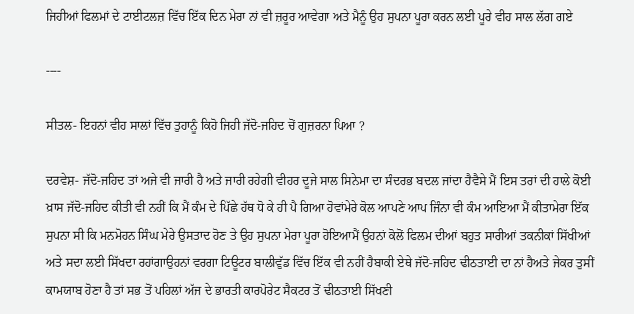ਜਿਹੀਆਂ ਫਿਲਮਾਂ ਦੇ ਟਾਈਟਲਜ਼ ਵਿੱਚ ਇੱਕ ਦਿਨ ਮੇਰਾ ਨਾਂ ਵੀ ਜ਼ਰੂਰ ਆਵੇਗਾ ਅਤੇ ਮੈਨੂੰ ਉਹ ਸੁਪਨਾ ਪੂਰਾ ਕਰਨ ਲਈ ਪੂਰੇ ਵੀਹ ਸਾਲ ਲੱਗ ਗਏ

----

ਸੀਤਲ- ਇਹਨਾਂ ਵੀਹ ਸਾਲਾਂ ਵਿੱਚ ਤੁਹਾਨੂੰ ਕਿਹੋ ਜਿਹੀ ਜੱਦੋ-ਜਹਿਦ ਚੋਂ ਗੁਜ਼ਰਨਾ ਪਿਆ ?

ਦਰਵੇਸ਼- ਜੱਦੋ-ਜਹਿਦ ਤਾਂ ਅਜੇ ਵੀ ਜਾਰੀ ਹੈ ਅਤੇ ਜਾਰੀ ਰਹੇਗੀ ਵੀਹਰ ਦੂਜੇ ਸਾਲ ਸਿਨੇਮਾ ਦਾ ਸੰਦਰਭ ਬਦਲ ਜਾਂਦਾ ਹੈਵੈਸੇ ਮੈਂ ਇਸ ਤਰਾਂ ਦੀ ਹਾਲੇ ਕੋਈ ਖ਼ਾਸ ਜੱਦੋ-ਜਹਿਦ ਕੀਤੀ ਵੀ ਨਹੀਂ ਕਿ ਮੈਂ ਕੰਮ ਦੇ ਪਿੱਛੇ ਹੱਥ ਧੋ ਕੇ ਹੀ ਪੈ ਗਿਆ ਹੋਵਾਂਮੇਰੇ ਕੋਲ ਆਪਣੇ ਆਪ ਜਿੰਨਾ ਵੀ ਕੰਮ ਆਇਆ ਮੈਂ ਕੀਤਾਮੇਰਾ ਇੱਕ ਸੁਪਨਾ ਸੀ ਕਿ ਮਨਮੋਹਨ ਸਿੰਘ ਮੇਰੇ ਉਸਤਾਦ ਹੋਣ ਤੇ ਉਹ ਸੁਪਨਾ ਮੇਰਾ ਪੂਰਾ ਹੋਇਆਮੈਂ ਉਹਨਾਂ ਕੋਲੋਂ ਫਿਲਮ ਦੀਆਂ ਬਹੁਤ ਸਾਰੀਆਂ ਤਕਨੀਕਾਂ ਸਿੱਖੀਆਂ ਅਤੇ ਸਦਾ ਲਈ ਸਿੱਖਦਾ ਰਹਾਂਗਾਉਹਨਾਂ ਵਰਗਾ ਟਿਊਟਰ ਬਾਲੀਵੁੱਡ ਵਿੱਚ ਇੱਕ ਵੀ ਨਹੀਂ ਹੈਬਾਕੀ ਏਥੇ ਜੱਦੋ-ਜਹਿਦ ਢੀਠਤਾਈ ਦਾ ਨਾਂ ਹੈਅਤੇ ਜੇਕਰ ਤੁਸੀਂ ਕਾਮਯਾਬ ਹੋਣਾ ਹੈ ਤਾਂ ਸਭ ਤੋਂ ਪਹਿਲਾਂ ਅੱਜ ਦੇ ਭਾਰਤੀ ਕਾਰਪੋਰੇਟ ਸੈਕਟਰ ਤੋਂ ਢੀਠਤਾਈ ਸਿੱਖਣੀ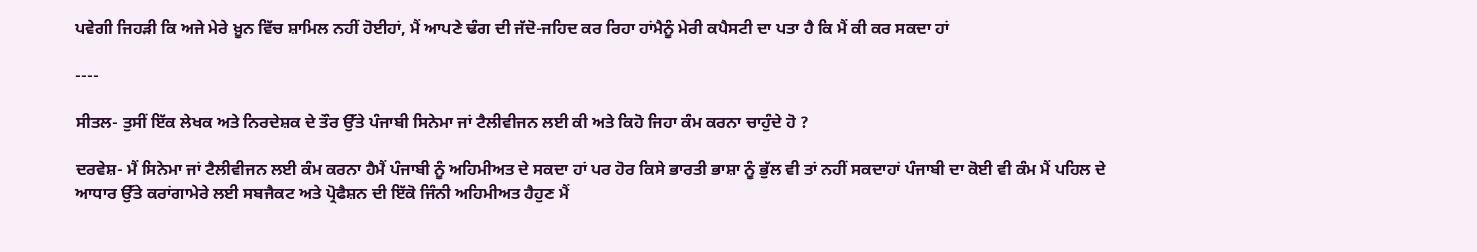ਪਵੇਗੀ ਜਿਹੜੀ ਕਿ ਅਜੇ ਮੇਰੇ ਖ਼ੂਨ ਵਿੱਚ ਸ਼ਾਮਿਲ ਨਹੀਂ ਹੋਈਹਾਂ, ਮੈਂ ਆਪਣੇ ਢੰਗ ਦੀ ਜੱਦੋ-ਜਹਿਦ ਕਰ ਰਿਹਾ ਹਾਂਮੈਨੂੰ ਮੇਰੀ ਕਪੈਸਟੀ ਦਾ ਪਤਾ ਹੈ ਕਿ ਮੈਂ ਕੀ ਕਰ ਸਕਦਾ ਹਾਂ

----

ਸੀਤਲ- ਤੁਸੀਂ ਇੱਕ ਲੇਖਕ ਅਤੇ ਨਿਰਦੇਸ਼ਕ ਦੇ ਤੌਰ ਉੱਤੇ ਪੰਜਾਬੀ ਸਿਨੇਮਾ ਜਾਂ ਟੈਲੀਵੀਜਨ ਲਈ ਕੀ ਅਤੇ ਕਿਹੋ ਜਿਹਾ ਕੰਮ ਕਰਨਾ ਚਾਹੁੰਦੇ ਹੋ ?

ਦਰਵੇਸ਼- ਮੈਂ ਸਿਨੇਮਾ ਜਾਂ ਟੈਲੀਵੀਜਨ ਲਈ ਕੰਮ ਕਰਨਾ ਹੈਮੈਂ ਪੰਜਾਬੀ ਨੂੰ ਅਹਿਮੀਅਤ ਦੇ ਸਕਦਾ ਹਾਂ ਪਰ ਹੋਰ ਕਿਸੇ ਭਾਰਤੀ ਭਾਸ਼ਾ ਨੂੰ ਭੁੱਲ ਵੀ ਤਾਂ ਨਹੀਂ ਸਕਦਾਹਾਂ ਪੰਜਾਬੀ ਦਾ ਕੋਈ ਵੀ ਕੰਮ ਮੈਂ ਪਹਿਲ ਦੇ ਆਧਾਰ ਉੱਤੇ ਕਰਾਂਗਾਮੇਰੇ ਲਈ ਸਬਜੈਕਟ ਅਤੇ ਪ੍ਰੋਫੈਸ਼ਨ ਦੀ ਇੱਕੋ ਜਿੰਨੀ ਅਹਿਮੀਅਤ ਹੈਹੁਣ ਮੈਂ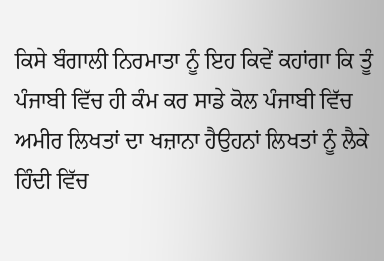ਕਿਸੇ ਬੰਗਾਲੀ ਨਿਰਮਾਤਾ ਨੂੰ ਇਹ ਕਿਵੇਂ ਕਹਾਂਗਾ ਕਿ ਤੂੰ ਪੰਜਾਬੀ ਵਿੱਚ ਹੀ ਕੰਮ ਕਰ ਸਾਡੇ ਕੋਲ ਪੰਜਾਬੀ ਵਿੱਚ ਅਮੀਰ ਲਿਖਤਾਂ ਦਾ ਖਜ਼ਾਨਾ ਹੈਉਹਨਾਂ ਲਿਖਤਾਂ ਨੂੰ ਲੈਕੇ ਹਿੰਦੀ ਵਿੱਚ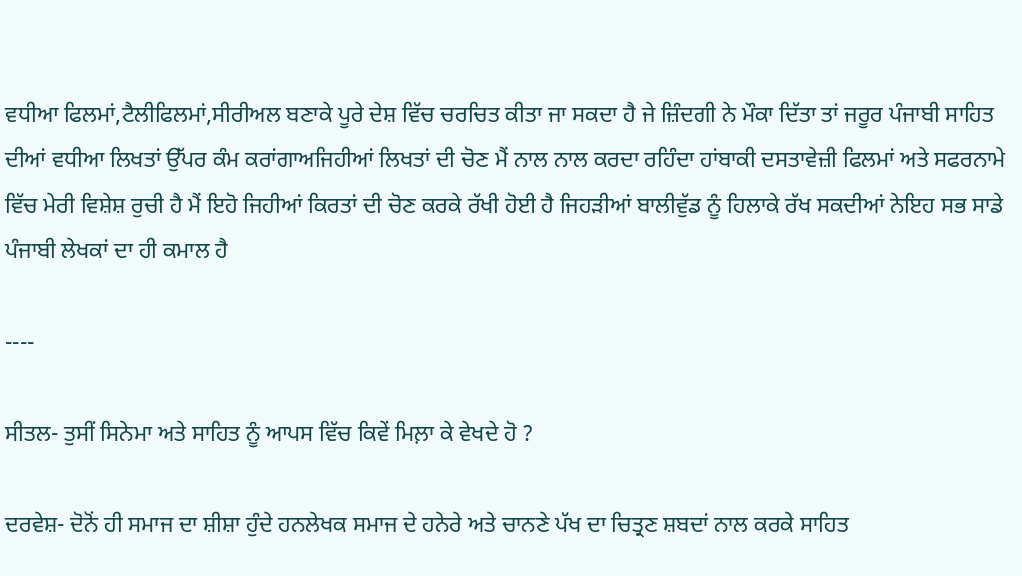ਵਧੀਆ ਫਿਲਮਾਂ,ਟੈਲੀਫਿਲਮਾਂ,ਸੀਰੀਅਲ ਬਣਾਕੇ ਪੂਰੇ ਦੇਸ਼ ਵਿੱਚ ਚਰਚਿਤ ਕੀਤਾ ਜਾ ਸਕਦਾ ਹੈ ਜੇ ਜ਼ਿੰਦਗੀ ਨੇ ਮੌਕਾ ਦਿੱਤਾ ਤਾਂ ਜਰੂਰ ਪੰਜਾਬੀ ਸਾਹਿਤ ਦੀਆਂ ਵਧੀਆ ਲਿਖਤਾਂ ਉੱਪਰ ਕੰਮ ਕਰਾਂਗਾਅਜਿਹੀਆਂ ਲਿਖਤਾਂ ਦੀ ਚੋਣ ਮੈਂ ਨਾਲ ਨਾਲ ਕਰਦਾ ਰਹਿੰਦਾ ਹਾਂਬਾਕੀ ਦਸਤਾਵੇਜ਼ੀ ਫਿਲਮਾਂ ਅਤੇ ਸਫਰਨਾਮੇ ਵਿੱਚ ਮੇਰੀ ਵਿਸ਼ੇਸ਼ ਰੁਚੀ ਹੈ ਮੈਂ ਇਹੋ ਜਿਹੀਆਂ ਕਿਰਤਾਂ ਦੀ ਚੋਣ ਕਰਕੇ ਰੱਖੀ ਹੋਈ ਹੈ ਜਿਹੜੀਆਂ ਬਾਲੀਵੁੱਡ ਨੂੰ ਹਿਲਾਕੇ ਰੱਖ ਸਕਦੀਆਂ ਨੇਇਹ ਸਭ ਸਾਡੇ ਪੰਜਾਬੀ ਲੇਖਕਾਂ ਦਾ ਹੀ ਕਮਾਲ ਹੈ

----

ਸੀਤਲ- ਤੁਸੀਂ ਸਿਨੇਮਾ ਅਤੇ ਸਾਹਿਤ ਨੂੰ ਆਪਸ ਵਿੱਚ ਕਿਵੇਂ ਮਿਲ਼ਾ ਕੇ ਵੇਖਦੇ ਹੋ ?

ਦਰਵੇਸ਼- ਦੋਨੋਂ ਹੀ ਸਮਾਜ ਦਾ ਸ਼ੀਸ਼ਾ ਹੁੰਦੇ ਹਨਲੇਖਕ ਸਮਾਜ ਦੇ ਹਨੇਰੇ ਅਤੇ ਚਾਨਣੇ ਪੱਖ ਦਾ ਚਿਤ੍ਰਣ ਸ਼ਬਦਾਂ ਨਾਲ ਕਰਕੇ ਸਾਹਿਤ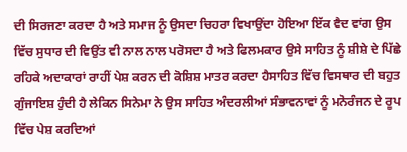ਦੀ ਸਿਰਜਣਾ ਕਰਦਾ ਹੈ ਅਤੇ ਸਮਾਜ ਨੂੰ ਉਸਦਾ ਚਿਹਰਾ ਵਿਖਾਉਂਦਾ ਹੋਇਆ ਇੱਕ ਵੈਦ ਵਾਂਗ ਉਸ ਵਿੱਚ ਸੁਧਾਰ ਦੀ ਵਿਉਂਤ ਵੀ ਨਾਲ ਨਾਲ ਪਰੋਸਦਾ ਹੈ ਅਤੇ ਫਿਲਮਕਾਰ ਉਸੇ ਸਾਹਿਤ ਨੂੰ ਸ਼ੀਸ਼ੇ ਦੇ ਪਿੱਛੇ ਰਹਿਕੇ ਅਦਾਕਾਰਾਂ ਰਾਹੀਂ ਪੇਸ਼ ਕਰਨ ਦੀ ਕੋਸ਼ਿਸ਼ ਮਾਤਰ ਕਰਦਾ ਹੈਸਾਹਿਤ ਵਿੱਚ ਵਿਸਥਾਰ ਦੀ ਬਹੁਤ ਗੁੰਜਾਇਸ਼ ਹੁੰਦੀ ਹੈ ਲੇਕਿਨ ਸਿਨੇਮਾ ਨੇ ਉਸ ਸਾਹਿਤ ਅੰਦਰਲੀਆਂ ਸੰਭਾਵਨਾਵਾਂ ਨੂੰ ਮਨੋਰੰਜਨ ਦੇ ਰੂਪ ਵਿੱਚ ਪੇਸ਼ ਕਰਦਿਆਂ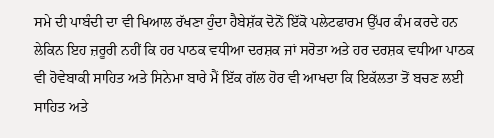ਸਮੇ ਦੀ ਪਾਬੰਦੀ ਦਾ ਵੀ ਖਿਆਲ ਰੱਖਣਾ ਹੁੰਦਾ ਹੈਬੇਸ਼ੱਕ ਦੋਨੋਂ ਇੱਕੋ ਪਲੇਟਫਾਰਮ ਉੱਪਰ ਕੰਮ ਕਰਦੇ ਹਨ ਲੇਕਿਨ ਇਹ ਜ਼ਰੂਰੀ ਨਹੀਂ ਕਿ ਹਰ ਪਾਠਕ ਵਧੀਆ ਦਰਸ਼ਕ ਜਾਂ ਸਰੋਤਾ ਅਤੇ ਹਰ ਦਰਸ਼ਕ ਵਧੀਆ ਪਾਠਕ ਵੀ ਹੋਵੇਬਾਕੀ ਸਾਹਿਤ ਅਤੇ ਸਿਨੇਮਾ ਬਾਰੇ ਮੈਂ ਇੱਕ ਗੱਲ ਹੋਰ ਵੀ ਆਖਦਾ ਕਿ ਇਕੱਲਤਾ ਤੋਂ ਬਚਣ ਲਈ ਸਾਹਿਤ ਅਤੇ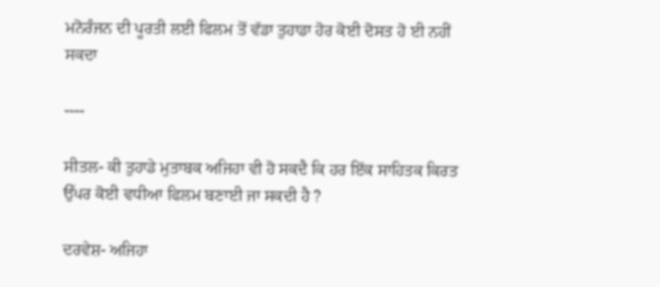ਮਨੋਰੰਜਨ ਦੀ ਪੂਰਤੀ ਲਈ ਫਿਲਮ ਤੋਂ ਵੱਡਾ ਤੁਹਾਡਾ ਹੋਰ ਕੋਈ ਦੋਸਤ ਹੋ ਈ ਨਹੀਂ ਸਕਦਾ

----

ਸੀਤਲ- ਕੀ ਤੁਹਾਡੇ ਮੁਤਾਬਕ ਅਜਿਹਾ ਵੀ ਹੋ ਸਕਦੈ ਕਿ ਹਰ ਇੱਕ ਸਾਹਿਤਕ ਕਿਰਤ ਉੱਪਰ ਕੋਈ ਵਧੀਆ ਫਿਲਮ ਬਣਾਈ ਜਾ ਸਕਦੀ ਹੈ ?

ਦਰਵੇਸ਼- ਅਜਿਹਾ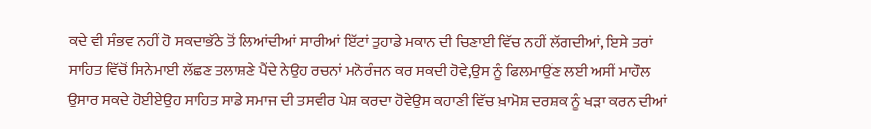ਕਦੇ ਵੀ ਸੰਭਵ ਨਹੀਂ ਹੋ ਸਕਦਾਭੱਠੇ ਤੋਂ ਲਿਆਂਦੀਆਂ ਸਾਰੀਆਂ ਇੱਟਾਂ ਤੁਹਾਡੇ ਮਕਾਨ ਦੀ ਚਿਣਾਈ ਵਿੱਚ ਨਹੀਂ ਲੱਗਦੀਆਂ, ਇਸੇ ਤਰਾਂ ਸਾਹਿਤ ਵਿੱਚੋਂ ਸਿਨੇਮਾਈ ਲੱਛਣ ਤਲਾਸ਼ਣੇ ਪੈਂਦੇ ਨੇਉਹ ਰਚਨਾਂ ਮਨੋਰੰਜਨ ਕਰ ਸਕਦੀ ਹੋਵੇ,ਉਸ ਨੂੰ ਫਿਲਮਾਉਂਣ ਲਈ ਅਸੀਂ ਮਾਹੌਲ ਉਸਾਰ ਸਕਦੇ ਹੋਈਏਉਹ ਸਾਹਿਤ ਸਾਡੇ ਸਮਾਜ ਦੀ ਤਸਵੀਰ ਪੇਸ਼ ਕਰਦਾ ਹੋਵੇਉਸ ਕਹਾਣੀ ਵਿੱਚ ਖ਼ਾਮੋਸ਼ ਦਰਸ਼ਕ ਨੂੰ ਖੜਾ ਕਰਨ ਦੀਆਂ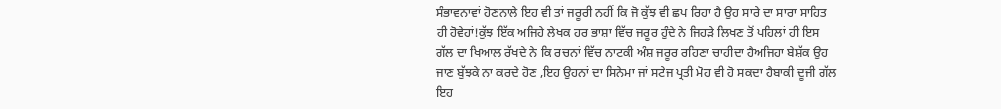ਸੰਭਾਵਨਾਵਾਂ ਹੋਣਨਾਲੇ ਇਹ ਵੀ ਤਾਂ ਜਰੂਰੀ ਨਹੀਂ ਕਿ ਜੋ ਕੁੱਝ ਵੀ ਛਪ ਰਿਹਾ ਹੈ ਉਹ ਸਾਰੇ ਦਾ ਸਾਰਾ ਸਾਹਿਤ ਹੀ ਹੋਵੇਹਾਂ!ਕੁੱਝ ਇੱਕ ਅਜਿਹੇ ਲੇਖਕ ਹਰ ਭਾਸ਼ਾ ਵਿੱਚ ਜਰੂਰ ਹੁੰਦੇ ਨੇ ਜਿਹੜੇ ਲਿਖਣ ਤੋਂ ਪਹਿਲਾਂ ਹੀ ਇਸ ਗੱਲ ਦਾ ਖਿਆਲ ਰੱਖਦੇ ਨੇ ਕਿ ਰਚਨਾਂ ਵਿੱਚ ਨਾਟਕੀ ਅੰਸ਼ ਜਰੂਰ ਰਹਿਣਾ ਚਾਹੀਦਾ ਹੈਅਜਿਹਾ ਬੇਸ਼ੱਕ ਉਹ ਜਾਣ ਬੁੱਝਕੇ ਨਾ ਕਰਦੇ ਹੋਣ ,ਇਹ ਉਹਨਾਂ ਦਾ ਸਿਨੇਮਾ ਜਾਂ ਸਟੇਜ ਪ੍ਰਤੀ ਮੋਹ ਵੀ ਹੋ ਸਕਦਾ ਹੈਬਾਕੀ ਦੂਜੀ ਗੱਲ ਇਹ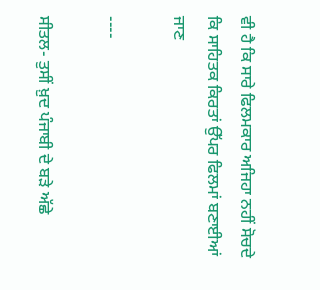ਵੀ ਹੈ ਕਿ ਸਾਰੇ ਫਿਲਮਕਾਰ ਅਜਿਹਾ ਨਹੀਂ ਸੋਚਦੇ ਕਿ ਸਾਹਿਤਕ ਕਿਰਤਾਂ ਉੱਪਰ ਫਿਲਮਾਂ ਬਣਾਈਆਂ ਜਾਣ

----

ਸੀਤਲ- ਤੁਸੀਂ ਖ਼ੁਦ ਪੰਜਾਬੀ ਦੇ ਬੜੇ ਅੱਛੇ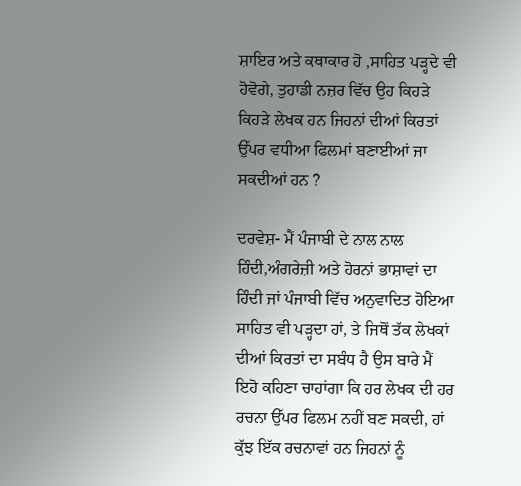ਸ਼ਾਇਰ ਅਤੇ ਕਥਾਕਾਰ ਹੋ ,ਸਾਹਿਤ ਪੜ੍ਹਦੇ ਵੀ ਹੋਵੋਗੇ, ਤੁਹਾਡੀ ਨਜ਼ਰ ਵਿੱਚ ਉਹ ਕਿਹੜੇ ਕਿਹੜੇ ਲੇਖਕ ਹਨ ਜਿਹਨਾਂ ਦੀਆਂ ਕਿਰਤਾਂ ਉੱਪਰ ਵਧੀਆ ਫਿਲਮਾਂ ਬਣਾਈਆਂ ਜਾ ਸਕਦੀਆਂ ਹਨ ?

ਦਰਵੇਸ਼- ਮੈਂ ਪੰਜਾਬੀ ਦੇ ਨਾਲ ਨਾਲ ਹਿੰਦੀ,ਅੰਗਰੇਜ਼ੀ ਅਤੇ ਹੋਰਨਾਂ ਭਾਸ਼ਾਵਾਂ ਦਾ ਹਿੰਦੀ ਜਾਂ ਪੰਜਾਬੀ ਵਿੱਚ ਅਨੁਵਾਦਿਤ ਹੋਇਆ ਸਾਹਿਤ ਵੀ ਪੜ੍ਹਦਾ ਹਾਂ, ਤੇ ਜਿਥੋਂ ਤੱਕ ਲੇਖਕਾਂ ਦੀਆਂ ਕਿਰਤਾਂ ਦਾ ਸਬੰਧ ਹੈ ਉਸ ਬਾਰੇ ਮੈਂ ਇਹੋ ਕਹਿਣਾ ਚਾਹਾਂਗਾ ਕਿ ਹਰ ਲੇਖਕ ਦੀ ਹਰ ਰਚਨਾ ਉੱਪਰ ਫਿਲਮ ਨਹੀਂ ਬਣ ਸਕਦੀ, ਹਾਂ ਕੁੱਝ ਇੱਕ ਰਚਨਾਵਾਂ ਹਨ ਜਿਹਨਾਂ ਨੂੰ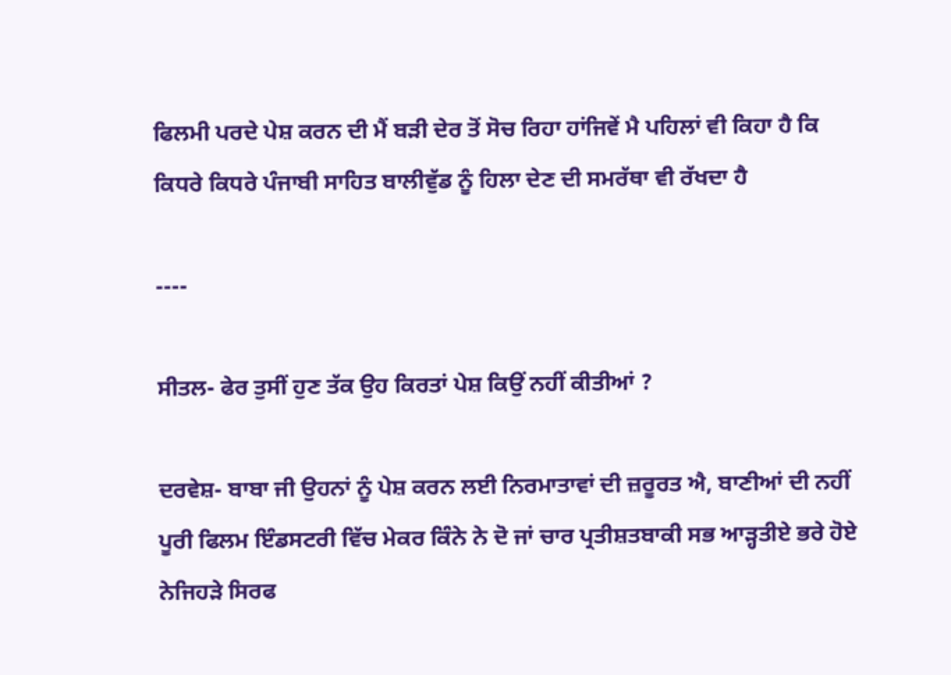ਫਿਲਮੀ ਪਰਦੇ ਪੇਸ਼ ਕਰਨ ਦੀ ਮੈਂ ਬੜੀ ਦੇਰ ਤੋਂ ਸੋਚ ਰਿਹਾ ਹਾਂਜਿਵੇਂ ਮੈ ਪਹਿਲਾਂ ਵੀ ਕਿਹਾ ਹੈ ਕਿ ਕਿਧਰੇ ਕਿਧਰੇ ਪੰਜਾਬੀ ਸਾਹਿਤ ਬਾਲੀਵੁੱਡ ਨੂੰ ਹਿਲਾ ਦੇਣ ਦੀ ਸਮਰੱਥਾ ਵੀ ਰੱਖਦਾ ਹੈ

----

ਸੀਤਲ- ਫੇਰ ਤੁਸੀਂ ਹੁਣ ਤੱਕ ਉਹ ਕਿਰਤਾਂ ਪੇਸ਼ ਕਿਉਂ ਨਹੀਂ ਕੀਤੀਆਂ ?

ਦਰਵੇਸ਼- ਬਾਬਾ ਜੀ ਉਹਨਾਂ ਨੂੰ ਪੇਸ਼ ਕਰਨ ਲਈ ਨਿਰਮਾਤਾਵਾਂ ਦੀ ਜ਼ਰੂਰਤ ਐ, ਬਾਣੀਆਂ ਦੀ ਨਹੀਂ ਪੂਰੀ ਫਿਲਮ ਇੰਡਸਟਰੀ ਵਿੱਚ ਮੇਕਰ ਕਿੰਨੇ ਨੇ ਦੋ ਜਾਂ ਚਾਰ ਪ੍ਰਤੀਸ਼ਤਬਾਕੀ ਸਭ ਆੜ੍ਹਤੀਏ ਭਰੇ ਹੋਏ ਨੇਜਿਹੜੇ ਸਿਰਫ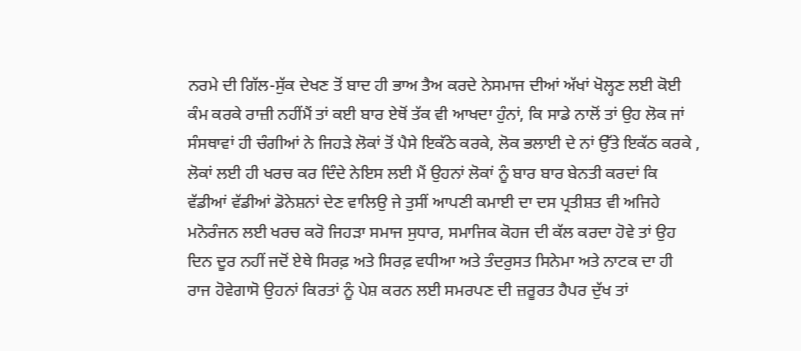ਨਰਮੇ ਦੀ ਗਿੱਲ-ਸੁੱਕ ਦੇਖਣ ਤੋਂ ਬਾਦ ਹੀ ਭਾਅ ਤੈਅ ਕਰਦੇ ਨੇਸਮਾਜ ਦੀਆਂ ਅੱਖਾਂ ਖੋਲ੍ਹਣ ਲਈ ਕੋਈ ਕੰਮ ਕਰਕੇ ਰਾਜ਼ੀ ਨਹੀਂਮੈਂ ਤਾਂ ਕਈ ਬਾਰ ਏਥੋਂ ਤੱਕ ਵੀ ਆਖਦਾ ਹੁੰਨਾਂ, ਕਿ ਸਾਡੇ ਨਾਲੋਂ ਤਾਂ ਉਹ ਲੋਕ ਜਾਂ ਸੰਸਥਾਵਾਂ ਹੀ ਚੰਗੀਆਂ ਨੇ ਜਿਹੜੇ ਲੋਕਾਂ ਤੋਂ ਪੈਸੇ ਇਕੱਠੇ ਕਰਕੇ, ਲੋਕ ਭਲਾਈ ਦੇ ਨਾਂ ਉੱਤੇ ਇਕੱਠ ਕਰਕੇ , ਲੋਕਾਂ ਲਈ ਹੀ ਖਰਚ ਕਰ ਦਿੰਦੇ ਨੇਇਸ ਲਈ ਮੈਂ ਉਹਨਾਂ ਲੋਕਾਂ ਨੂੰ ਬਾਰ ਬਾਰ ਬੇਨਤੀ ਕਰਦਾਂ ਕਿ ਵੱਡੀਆਂ ਵੱਡੀਆਂ ਡੋਨੇਸ਼ਨਾਂ ਦੇਣ ਵਾਲਿਉ ਜੇ ਤੁਸੀਂ ਆਪਣੀ ਕਮਾਈ ਦਾ ਦਸ ਪ੍ਰਤੀਸ਼ਤ ਵੀ ਅਜਿਹੇ ਮਨੋਰੰਜਨ ਲਈ ਖਰਚ ਕਰੋ ਜਿਹੜਾ ਸਮਾਜ ਸੁਧਾਰ, ਸਮਾਜਿਕ ਕੋਹਜ ਦੀ ਕੱਲ ਕਰਦਾ ਹੋਵੇ ਤਾਂ ਉਹ ਦਿਨ ਦੂਰ ਨਹੀਂ ਜਦੋਂ ਏਥੇ ਸਿਰਫ਼ ਅਤੇ ਸਿਰਫ਼ ਵਧੀਆ ਅਤੇ ਤੰਦਰੁਸਤ ਸਿਨੇਮਾ ਅਤੇ ਨਾਟਕ ਦਾ ਹੀ ਰਾਜ ਹੋਵੇਗਾਸੋ ਉਹਨਾਂ ਕਿਰਤਾਂ ਨੂੰ ਪੇਸ਼ ਕਰਨ ਲਈ ਸਮਰਪਣ ਦੀ ਜ਼ਰੂਰਤ ਹੈਪਰ ਦੁੱਖ ਤਾਂ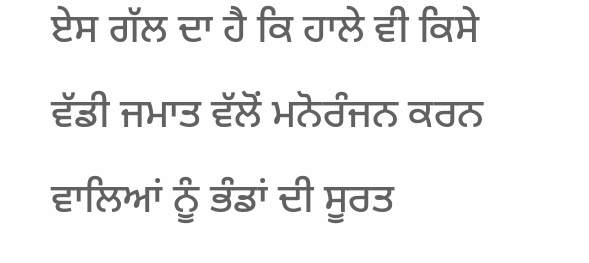ਏਸ ਗੱਲ ਦਾ ਹੈ ਕਿ ਹਾਲੇ ਵੀ ਕਿਸੇ ਵੱਡੀ ਜਮਾਤ ਵੱਲੋਂ ਮਨੋਰੰਜਨ ਕਰਨ ਵਾਲਿਆਂ ਨੂੰ ਭੰਡਾਂ ਦੀ ਸੂਰਤ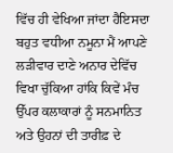ਵਿੱਚ ਹੀ ਵੇਖਿਆ ਜਾਂਦਾ ਹੈਇਸਦਾ ਬਹੁਤ ਵਧੀਆ ਨਮੂਨਾ ਮੈਂ ਆਪਣੇ ਲੜੀਵਾਰ ਦਾਣੇ ਅਨਾਰ ਦੇਵਿੱਚ ਵਿਖਾ ਚੁੱਕਿਆ ਹਾਂਕਿ ਕਿਵੇਂ ਮੰਚ ਉੱਪਰ ਕਲਾਕਾਰਾਂ ਨੂੰ ਸਨਮਾਨਿਤ ਅਤੇ ਉਹਨਾਂ ਦੀ ਤਾਰੀਫ਼ ਦੇ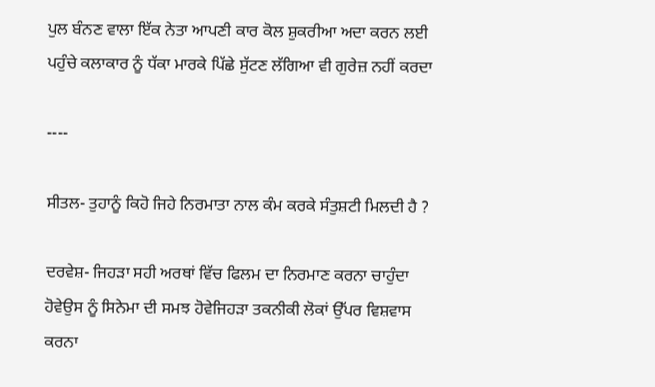ਪੁਲ ਬੰਨਣ ਵਾਲਾ ਇੱਕ ਨੇਤਾ ਆਪਣੀ ਕਾਰ ਕੋਲ ਸ਼ੁਕਰੀਆ ਅਦਾ ਕਰਨ ਲਈ ਪਹੁੰਚੇ ਕਲਾਕਾਰ ਨੂੰ ਧੱਕਾ ਮਾਰਕੇ ਪਿੱਛੇ ਸੁੱਟਣ ਲੱਗਿਆ ਵੀ ਗੁਰੇਜ਼ ਨਹੀਂ ਕਰਦਾ

----

ਸੀਤਲ- ਤੁਹਾਨੂੰ ਕਿਹੋ ਜਿਹੇ ਨਿਰਮਾਤਾ ਨਾਲ ਕੰਮ ਕਰਕੇ ਸੰਤੁਸ਼ਟੀ ਮਿਲਦੀ ਹੈ ?

ਦਰਵੇਸ਼- ਜਿਹੜਾ ਸਹੀ ਅਰਥਾਂ ਵਿੱਚ ਫਿਲਮ ਦਾ ਨਿਰਮਾਣ ਕਰਨਾ ਚਾਹੁੰਦਾ ਹੋਵੇਉਸ ਨੂੰ ਸਿਨੇਮਾ ਦੀ ਸਮਝ ਹੋਵੇਜਿਹੜਾ ਤਕਨੀਕੀ ਲੋਕਾਂ ਉੱਪਰ ਵਿਸ਼ਵਾਸ ਕਰਨਾ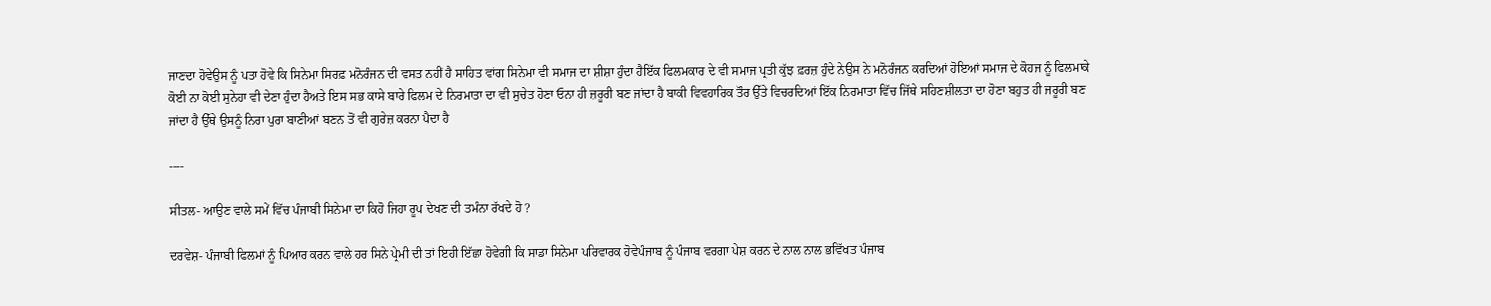ਜਾਣਦਾ ਹੋਵੇਉਸ ਨੂੰ ਪਤਾ ਹੋਵੇ ਕਿ ਸਿਨੇਮਾ ਸਿਰਫ਼ ਮਨੋਰੰਜਨ ਦੀ ਵਸਤ ਨਹੀਂ ਹੈ ਸਾਹਿਤ ਵਾਂਗ ਸਿਨੇਮਾ ਵੀ ਸਮਾਜ ਦਾ ਸ਼ੀਸ਼ਾ ਹੁੰਦਾ ਹੈਇੱਕ ਫਿਲਮਕਾਰ ਦੇ ਵੀ ਸਮਾਜ ਪ੍ਰਤੀ ਕੁੱਝ ਫ਼ਰਜ਼ ਹੁੰਦੇ ਨੇਉਸ ਨੇ ਮਨੋਰੰਜਨ ਕਰਦਿਆਂ ਹੋਇਆਂ ਸਮਾਜ ਦੇ ਕੋਹਜ ਨੂੰ ਫਿਲਮਾਕੇ ਕੋਈ ਨਾ ਕੋਈ ਸੁਨੇਹਾ ਵੀ ਦੇਣਾ ਹੁੰਦਾ ਹੈਅਤੇ ਇਸ ਸਭ ਕਾਸੇ ਬਾਰੇ ਫਿਲਮ ਦੇ ਨਿਰਮਾਤਾ ਦਾ ਵੀ ਸੁਚੇਤ ਹੋਣਾ ਓਨਾ ਹੀ ਜ਼ਰੂਰੀ ਬਣ ਜਾਂਦਾ ਹੈ ਬਾਕੀ ਵਿਵਹਾਰਿਕ ਤੌਰ ਉੱਤੇ ਵਿਚਰਦਿਆਂ ਇੱਕ ਨਿਰਮਾਤਾ ਵਿੱਚ ਜਿੱਥੇ ਸਹਿਣਸ਼ੀਲਤਾ ਦਾ ਹੋਣਾ ਬਹੁਤ ਹੀ ਜਰੂਰੀ ਬਣ ਜਾਂਦਾ ਹੈ ਉੱਥੇ ਉਸਨੂੰ ਨਿਰਾ ਪੁਰਾ ਬਾਣੀਆਂ ਬਣਨ ਤੋਂ ਵੀ ਗੁਰੇਜ਼ ਕਰਨਾ ਪੈਦਾ ਹੈ

----

ਸੀਤਲ- ਆਉਣ ਵਾਲੇ ਸਮੇਂ ਵਿੱਚ ਪੰਜਾਬੀ ਸਿਨੇਮਾ ਦਾ ਕਿਹੋ ਜਿਹਾ ਰੂਪ ਦੇਖਣ ਦੀ ਤਮੰਨਾ ਰੱਖਦੇ ਹੋ ?

ਦਰਵੇਸ਼- ਪੰਜਾਬੀ ਫਿਲਮਾਂ ਨੂੰ ਪਿਆਰ ਕਰਨ ਵਾਲੇ ਹਰ ਸਿਨੇ ਪ੍ਰੇਮੀ ਦੀ ਤਾਂ ਇਹੀ ਇੱਛਾ ਹੋਵੇਗੀ ਕਿ ਸਾਡਾ ਸਿਨੇਮਾ ਪਰਿਵਾਰਕ ਹੋਵੇਪੰਜਾਬ ਨੂੰ ਪੰਜਾਬ ਵਰਗਾ ਪੇਸ਼ ਕਰਨ ਦੇ ਨਾਲ ਨਾਲ ਭਵਿੱਖਤ ਪੰਜਾਬ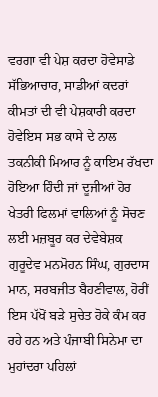ਵਰਗਾ ਵੀ ਪੇਸ਼ ਕਰਦਾ ਹੋਵੇਸਾਡੇ ਸੱਭਿਆਚਾਰ, ਸਾਡੀਆਂ ਕਦਰਾਂ ਕੀਮਤਾਂ ਦੀ ਵੀ ਪੇਸ਼ਕਾਰੀ ਕਰਦਾ ਹੋਵੇਇਸ ਸਭ ਕਾਸੇ ਦੇ ਨਾਲ ਤਕਨੀਕੀ ਮਿਆਰ ਨੂੰ ਕਾਇਮ ਰੱਖਦਾ ਹੋਇਆ ਹਿੰਦੀ ਜਾਂ ਦੂਜੀਆਂ ਹੋਰ ਖੇਤਰੀ ਫਿਲਮਾਂ ਵਾਲਿਆਂ ਨੂੰ ਸੋਚਣ ਲਈ ਮਜ਼ਬੂਰ ਕਰ ਦੇਵੇਬੇਸ਼ਕ ਗੁਰੂਦੇਵ ਮਨਮੋਹਨ ਸਿੰਘ, ਗੁਰਦਾਸ ਮਾਨ, ਸਰਬਜੀਤ ਬੈਹਣੀਵਾਲ, ਹੋਰੀਂ ਇਸ ਪੱਖੋਂ ਬੜੇ ਸੁਚੇਤ ਹੋਕੇ ਕੰਮ ਕਰ ਰਹੇ ਹਨ ਅਤੇ ਪੰਜਾਬੀ ਸਿਨੇਮਾ ਦਾ ਮੁਹਾਂਦਰਾ ਪਹਿਲਾਂ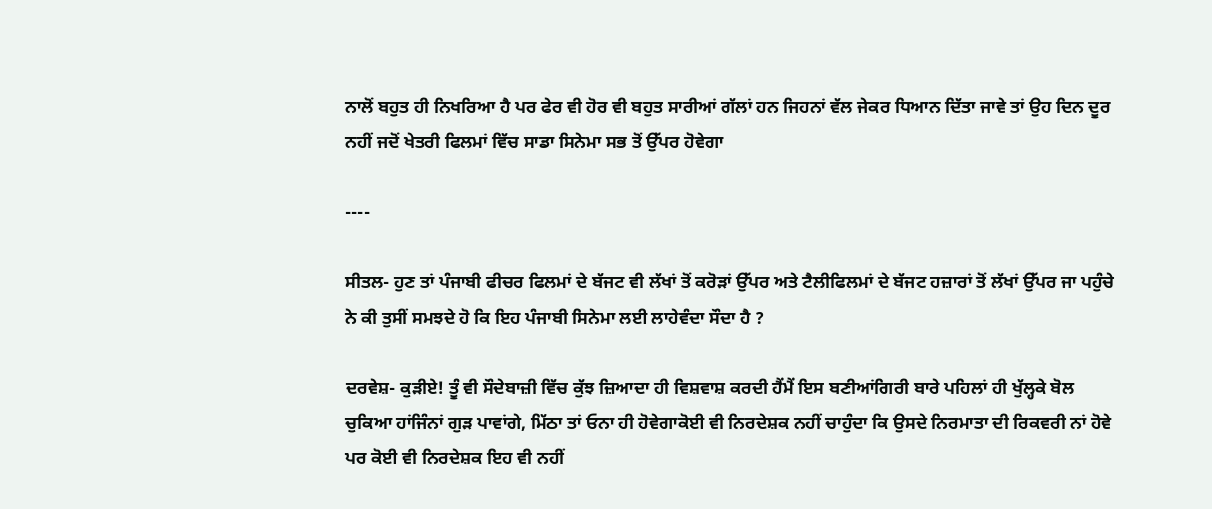ਨਾਲੋਂ ਬਹੁਤ ਹੀ ਨਿਖਰਿਆ ਹੈ ਪਰ ਫੇਰ ਵੀ ਹੋਰ ਵੀ ਬਹੁਤ ਸਾਰੀਆਂ ਗੱਲਾਂ ਹਨ ਜਿਹਨਾਂ ਵੱਲ ਜੇਕਰ ਧਿਆਨ ਦਿੱਤਾ ਜਾਵੇ ਤਾਂ ਉਹ ਦਿਨ ਦੂਰ ਨਹੀਂ ਜਦੋਂ ਖੇਤਰੀ ਫਿਲਮਾਂ ਵਿੱਚ ਸਾਡਾ ਸਿਨੇਮਾ ਸਭ ਤੋਂ ਉੱਪਰ ਹੋਵੇਗਾ

----

ਸੀਤਲ- ਹੁਣ ਤਾਂ ਪੰਜਾਬੀ ਫੀਚਰ ਫਿਲਮਾਂ ਦੇ ਬੱਜਟ ਵੀ ਲੱਖਾਂ ਤੋਂ ਕਰੋੜਾਂ ਉੱਪਰ ਅਤੇ ਟੈਲੀਫਿਲਮਾਂ ਦੇ ਬੱਜਟ ਹਜ਼ਾਰਾਂ ਤੋਂ ਲੱਖਾਂ ਉੱਪਰ ਜਾ ਪਹੁੰਚੇ ਨੇ ਕੀ ਤੁਸੀਂ ਸਮਝਦੇ ਹੋ ਕਿ ਇਹ ਪੰਜਾਬੀ ਸਿਨੇਮਾ ਲਈ ਲਾਹੇਵੰਦਾ ਸੌਦਾ ਹੈ ?

ਦਰਵੇਸ਼- ਕੁੜੀਏ! ਤੂੰ ਵੀ ਸੌਦੇਬਾਜ਼ੀ ਵਿੱਚ ਕੁੱਝ ਜ਼ਿਆਦਾ ਹੀ ਵਿਸ਼ਵਾਸ਼ ਕਰਦੀ ਹੈਂਮੈਂ ਇਸ ਬਣੀਆਂਗਿਰੀ ਬਾਰੇ ਪਹਿਲਾਂ ਹੀ ਖੁੱਲ੍ਹਕੇ ਬੋਲ ਚੁਕਿਆ ਹਾਂਜਿੰਨਾਂ ਗੁੜ ਪਾਵਾਂਗੇ, ਮਿੱਠਾ ਤਾਂ ਓਨਾ ਹੀ ਹੋਵੇਗਾਕੋਈ ਵੀ ਨਿਰਦੇਸ਼ਕ ਨਹੀਂ ਚਾਹੁੰਦਾ ਕਿ ਉਸਦੇ ਨਿਰਮਾਤਾ ਦੀ ਰਿਕਵਰੀ ਨਾਂ ਹੋਵੇ ਪਰ ਕੋਈ ਵੀ ਨਿਰਦੇਸ਼ਕ ਇਹ ਵੀ ਨਹੀਂ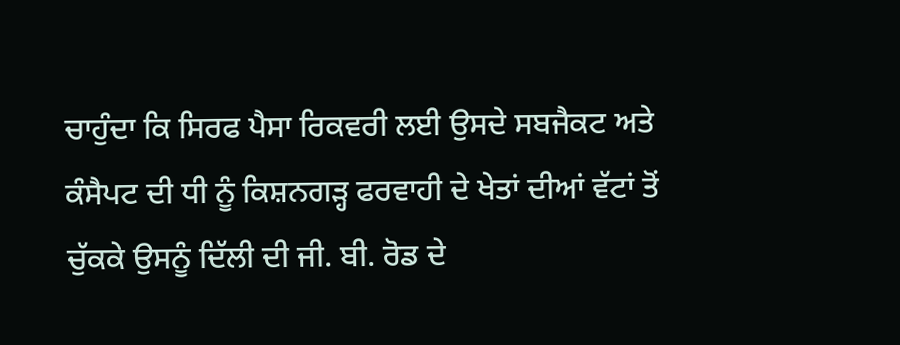ਚਾਹੁੰਦਾ ਕਿ ਸਿਰਫ ਪੈਸਾ ਰਿਕਵਰੀ ਲਈ ਉਸਦੇ ਸਬਜੈਕਟ ਅਤੇ ਕੰਸੈਪਟ ਦੀ ਧੀ ਨੂੰ ਕਿਸ਼ਨਗੜ੍ਹ ਫਰਵਾਹੀ ਦੇ ਖੇਤਾਂ ਦੀਆਂ ਵੱਟਾਂ ਤੋਂ ਚੁੱਕਕੇ ਉਸਨੂੰ ਦਿੱਲੀ ਦੀ ਜੀ. ਬੀ. ਰੋਡ ਦੇ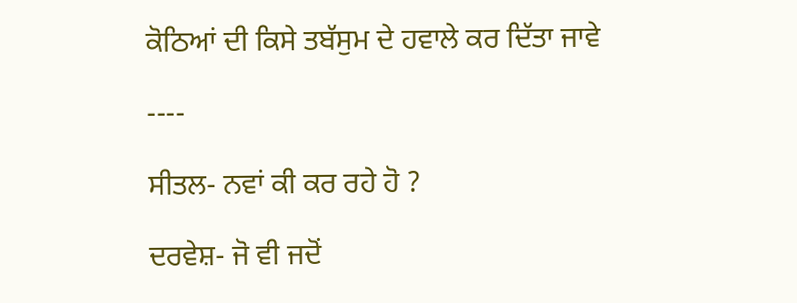ਕੋਠਿਆਂ ਦੀ ਕਿਸੇ ਤਬੱਸੁਮ ਦੇ ਹਵਾਲੇ ਕਰ ਦਿੱਤਾ ਜਾਵੇ

----

ਸੀਤਲ- ਨਵਾਂ ਕੀ ਕਰ ਰਹੇ ਹੋ ?

ਦਰਵੇਸ਼- ਜੋ ਵੀ ਜਦੋਂ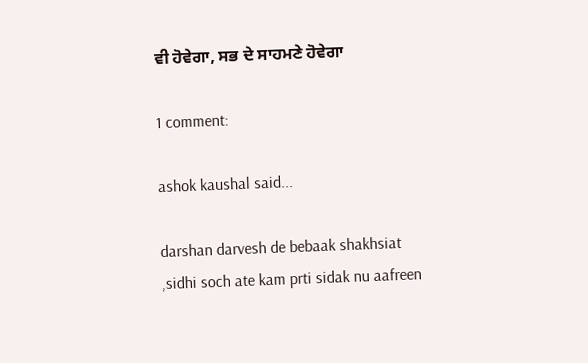ਵੀ ਹੋਵੇਗਾ, ਸਭ ਦੇ ਸਾਹਮਣੇ ਹੋਵੇਗਾ

1 comment:

ashok kaushal said...

darshan darvesh de bebaak shakhsiat ,sidhi soch ate kam prti sidak nu aafreen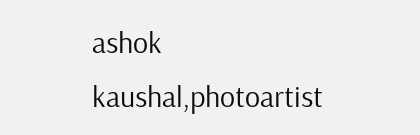ashok kaushal,photoartist